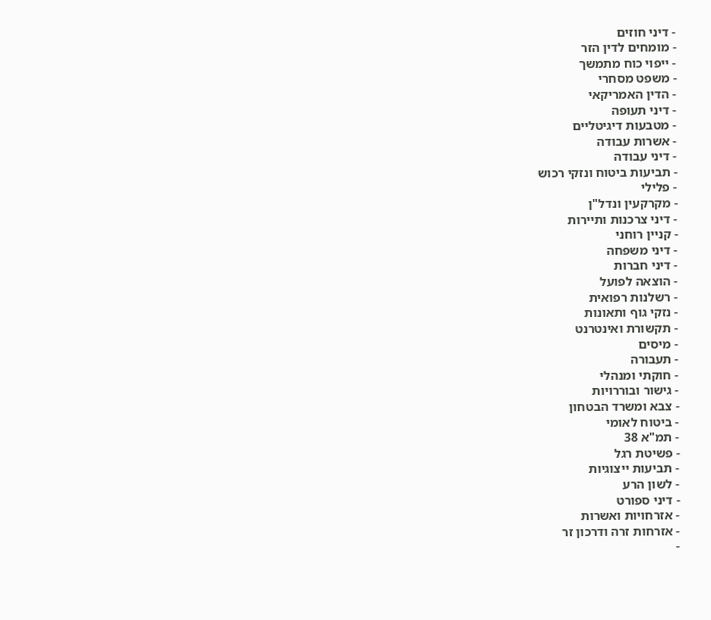- דיני חוזים
- מומחים לדין הזר
- ייפוי כוח מתמשך
- משפט מסחרי
- הדין האמריקאי
- דיני תעופה
- מטבעות דיגיטליים
- אשרות עבודה
- דיני עבודה
- תביעות ביטוח ונזקי רכוש
- פלילי
- מקרקעין ונדל"ן
- דיני צרכנות ותיירות
- קניין רוחני
- דיני משפחה
- דיני חברות
- הוצאה לפועל
- רשלנות רפואית
- נזקי גוף ותאונות
- תקשורת ואינטרנט
- מיסים
- תעבורה
- חוקתי ומנהלי
- גישור ובוררויות
- צבא ומשרד הבטחון
- ביטוח לאומי
- תמ"א 38
- פשיטת רגל
- תביעות ייצוגיות
- לשון הרע
- דיני ספורט
- אזרחויות ואשרות
- אזרחות זרה ודרכון זר
-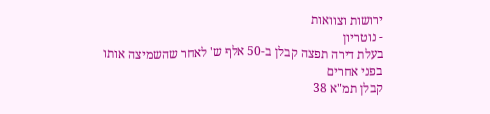ירושות וצוואות
- נוטריון
בעלת דירה תפצה קבלן ב-50 אלף ש' לאחר שהשמיצה אותו בפני אחרים
קבלן תמ"א 38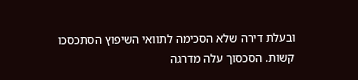ובעלת דירה שלא הסכימה לתוואי השיפוץ הסתכסכו קשות. הסכסוך עלה מדרגה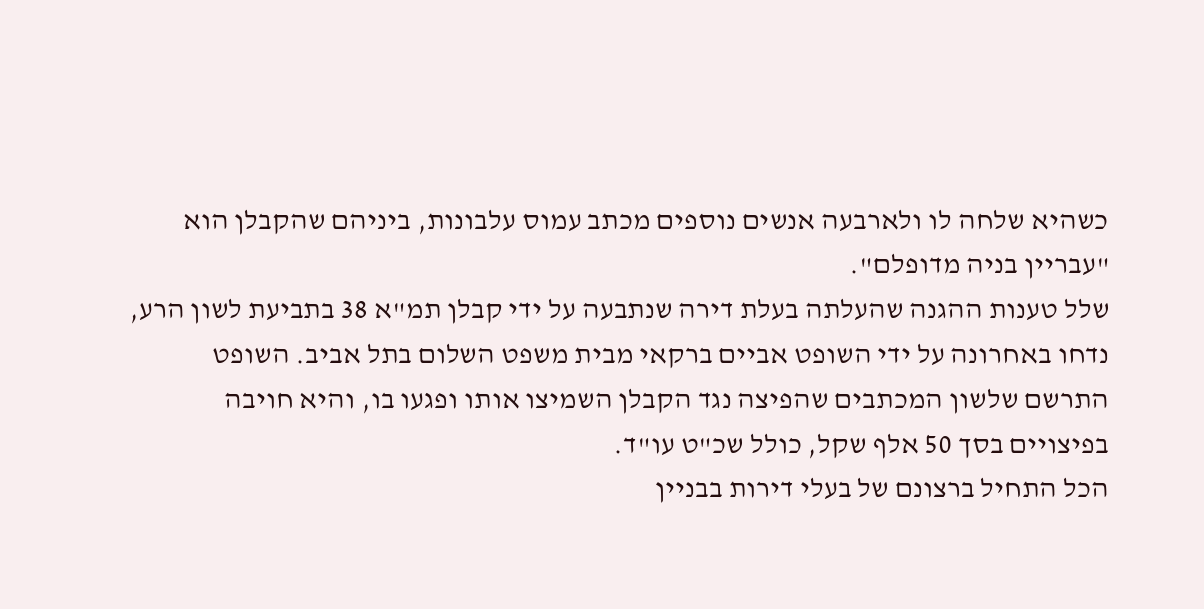כשהיא שלחה לו ולארבעה אנשים נוספים מכתב עמוס עלבונות, ביניהם שהקבלן הוא "עבריין בניה מדופלם".
שלל טענות ההגנה שהעלתה בעלת דירה שנתבעה על ידי קבלן תמ"א 38 בתביעת לשון הרע, נדחו באחרונה על ידי השופט אביים ברקאי מבית משפט השלום בתל אביב. השופט התרשם שלשון המכתבים שהפיצה נגד הקבלן השמיצו אותו ופגעו בו, והיא חויבה בפיצויים בסך 50 אלף שקל, כולל שכ"ט עו"ד.
הכל התחיל ברצונם של בעלי דירות בבניין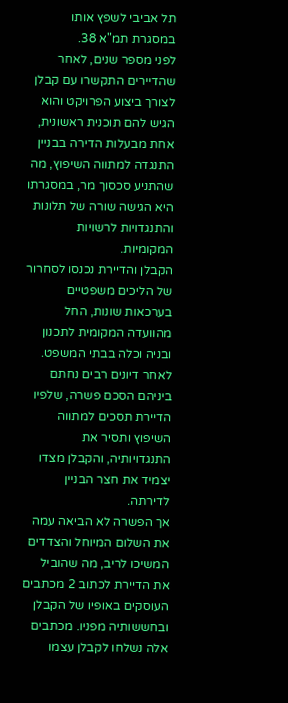תל אביבי לשפץ אותו במסגרת תמ"א 38.
לפני מספר שנים, לאחר שהדיירים התקשרו עם קבלן לצורך ביצוע הפרויקט והוא הגיש להם תוכנית ראשונית, אחת מבעלות הדירה בבניין התנגדה למתווה השיפוץ, מה שהתניע סכסוך מר, במסגרתו היא הגישה שורה של תלונות והתנגדויות לרשויות המקומיות.
הקבלן והדיירת נכנסו לסחרור של הליכים משפטיים בערכאות שונות, החל מהוועדה המקומית לתכנון ובניה וכלה בבתי המשפט. לאחר דיונים רבים נחתם ביניהם הסכם פשרה, שלפיו הדיירת תסכים למתווה השיפוץ ותסיר את התנגדויותיה, והקבלן מצדו יצמיד את חצר הבניין לדירתה.
אך הפשרה לא הביאה עמה את השלום המיוחל והצדדים המשיכו לריב, מה שהוביל את הדיירת לכתוב 2 מכתבים העוסקים באופיו של הקבלן ובחששותיה מפניו. מכתבים אלה נשלחו לקבלן עצמו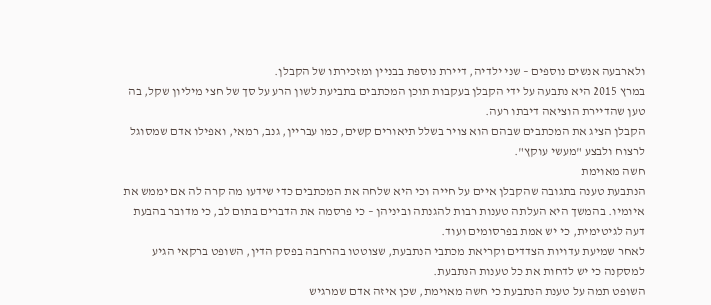ולארבעה אנשים נוספים – שני ילדיה, דיירת נוספת בבניין ומזכירתו של הקבלן.
במרץ 2015 היא נתבעה על ידי הקבלן בעקבות תוכן המכתבים בתביעת לשון הרע על סך של חצי מיליון שקל, בה טען שהדיירת הוציאה דיבתו רעה.
הקבלן הציג את המכתבים שבהם הוא צויר בשלל תיאורים קשים, כמו עבריין, גנב, רמאי, ואפילו אדם שמסוגל לרצוח ולבצע "מעשי עוקץ".
חשה מאוימת
הנתבעת טענה בתגובה שהקבלן איים על חייה וכי היא שלחה את המכתבים כדי שידעו מה קרה לה אם יממש את איומיו. בהמשך היא העלתה טענות רבות להגנתה וביניהן – כי פרסמה את הדברים בתום לב, כי מדובר בהבעת דעה לגיטימית, כי יש אמת בפרסומים ועוד.
לאחר שמיעת עדויות הצדדים וקריאת מכתבי הנתבעת, שצוטטו בהרחבה בפסק הדין, השופט ברקאי הגיע למסקנה כי יש לדחות את כל טענות הנתבעת.
השופט תמה על טענת הנתבעת כי חשה מאוימת, שכן איזה אדם שמרגיש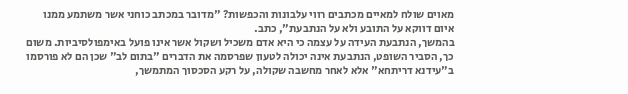מאוים שולח למאיים מכתבים רווי עלבונות והכפשות? "מדובר במכתב כוחני אשר משתמע ממנו איום דווקא על התובע ולא על הנתבעת", כתב.
בהמשך, הנתבעת העידה על עצמה כי היא אדם משכיל ושקול אשר אינו פועל באימפולסיביות. משום כך, הסביר השופט, הנתבעת אינה יכולה לטעון שפרסמה את הדברים "בתום לב" שכן הם לא פורסמו ב"עידנא דריתחא" אלא לאחר מחשבה שקולה, על רקע הסכסוך המתמשך,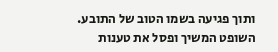ותוך פגיעה בשמו הטוב של התובע.
השופט המשיך ופסל את טענות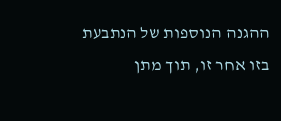ההגנה הנוספות של הנתבעת בזו אחר זו, תוך מתן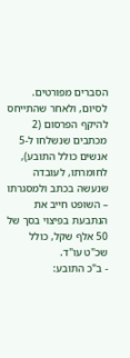הסברים מפורטים.
לסיום, ולאחר שהתייחס להיקף הפרסום (2 מכתבים שנשלחו ל-5 אנשים כולל התובע), לחומרתו, לעובדה שנעשה בכתב ולמסגרתו – השופט חייב את הנתבעת בפיצוי בסך של 50 אלף שקל, כולל שכ"ט עו"ד.
- ב"כ התובע: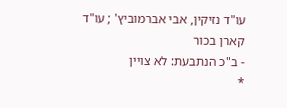עו"ד נזיקין, אבי אברמוביץ' ; עו"ד קארן בכור
- ב"כ הנתבעת: לא צויין
*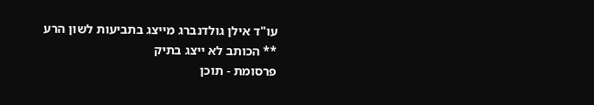עו"ד אילן גולדנברג מייצג בתביעות לשון הרע
** הכותב לא ייצג בתיק
פרסומת - תוכן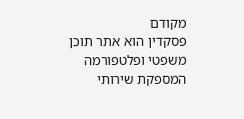מקודם
פסקדין הוא אתר תוכן משפטי ופלטפורמה המספקת שירותי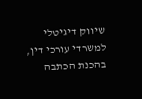שיווק דיגיטלי למשרדי עורכי דין,
בהכנת הכתבה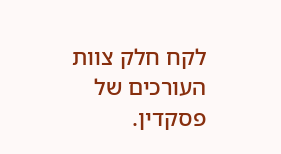לקח חלק צוות העורכים של פסקדין.